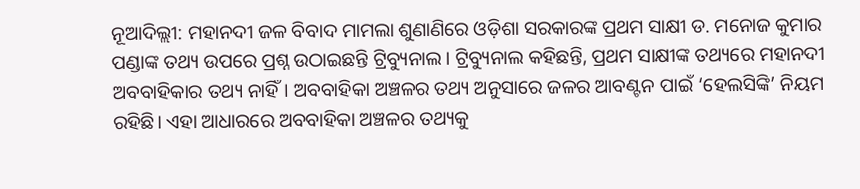ନୂଆଦିଲ୍ଲୀ: ମହାନଦୀ ଜଳ ବିବାଦ ମାମଲା ଶୁଣାଣିରେ ଓଡ଼ିଶା ସରକାରଙ୍କ ପ୍ରଥମ ସାକ୍ଷୀ ଡ. ମନୋଜ କୁମାର ପଣ୍ଡାଙ୍କ ତଥ୍ୟ ଉପରେ ପ୍ରଶ୍ନ ଉଠାଇଛନ୍ତି ଟ୍ରିବ୍ୟୁନାଲ। ଟ୍ରିବ୍ୟୁନାଲ କହିଛନ୍ତି, ପ୍ରଥମ ସାକ୍ଷୀଙ୍କ ତଥ୍ୟରେ ମହାନଦୀ ଅବବାହିକାର ତଥ୍ୟ ନାହିଁ। ଅବବାହିକା ଅଞ୍ଚଳର ତଥ୍ୟ ଅନୁସାରେ ଜଳର ଆବଣ୍ଟନ ପାଇଁ ‘ହେଲସିଙ୍କି’ ନିୟମ ରହିଛି। ଏହା ଆଧାରରେ ଅବବାହିକା ଅଞ୍ଚଳର ତଥ୍ୟକୁ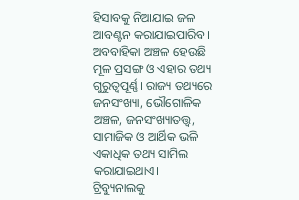ହିସାବକୁ ନିଆଯାଇ ଜଳ ଆବଣ୍ଟନ କରାଯାଇପାରିବ। ଅବବାହିକା ଅଞ୍ଚଳ ହେଉଛି ମୂଳ ପ୍ରସଙ୍ଗ ଓ ଏହାର ତଥ୍ୟ ଗୁରୁତ୍ବପୂର୍ଣ୍ଣ। ରାଜ୍ୟ ତଥ୍ୟରେ ଜନସଂଖ୍ୟା, ଭୌଗୋଳିକ ଅଞ୍ଚଳ, ଜନସଂଖ୍ୟାତତ୍ତ୍ବ, ସାମାଜିକ ଓ ଆର୍ଥିକ ଭଳି ଏକାଧିକ ତଥ୍ୟ ସାମିଲ କରାଯାଇଥାଏ। ଟ୍ରିବ୍ୟୁନାଲକୁ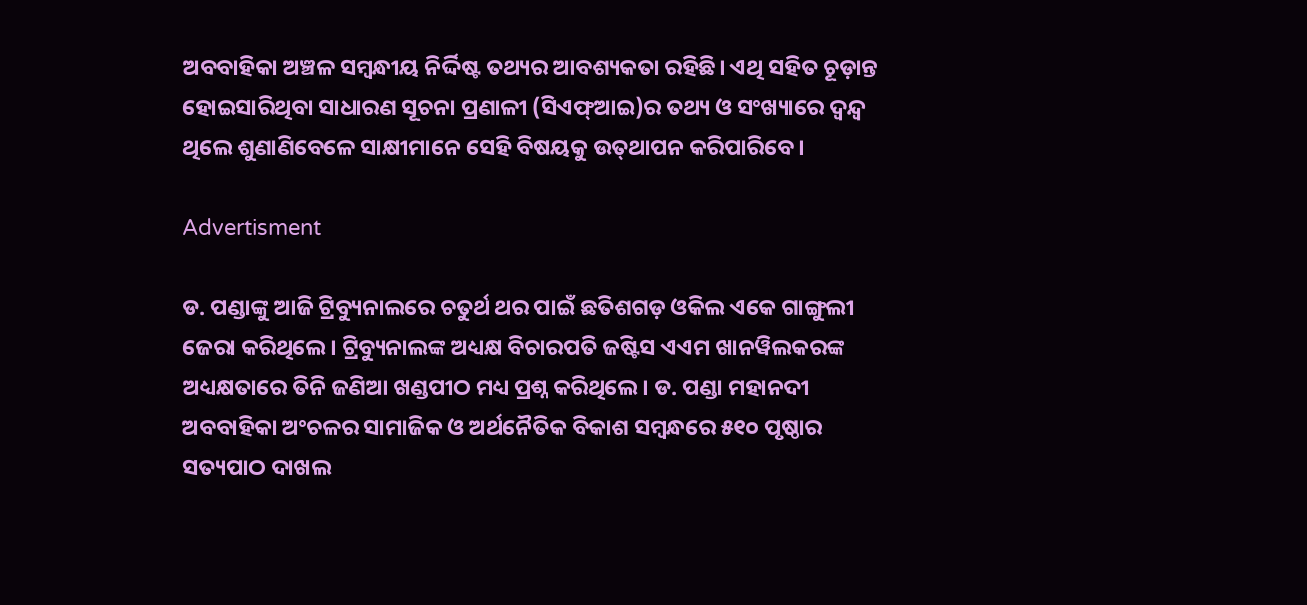ଅବବାହିକା ଅଞ୍ଚଳ ସମ୍ବନ୍ଧୀୟ ନିର୍ଦ୍ଦିଷ୍ଟ ତଥ୍ୟର ଆବଶ୍ୟକତା ରହିଛି। ଏଥି ସହିତ ଚୂଡ଼ାନ୍ତ ହୋଇସାରିଥିବା ସାଧାରଣ ସୂଚନା ପ୍ରଣାଳୀ (ସିଏଫ୍‌ଆଇ)ର ତଥ୍ୟ ଓ ସଂଖ୍ୟାରେ ଦ୍ବନ୍ଦ୍ବ ଥିଲେ ଶୁଣାଣିବେଳେ ସାକ୍ଷୀମାନେ ସେହି ବିଷୟକୁ ଉତ୍‌ଥାପନ କରିପାରିବେ।

Advertisment

ଡ. ପଣ୍ଡାଙ୍କୁ ଆଜି ଟ୍ରିବ୍ୟୁନାଲରେ ଚତୁର୍ଥ ଥର ପ‌ାଇଁ ଛତିଶଗଡ଼ ଓକିଲ ଏକେ ଗାଙ୍ଗୁଲୀ ଜେରା କରିଥିଲେ। ଟ୍ରିବ୍ୟୁନାଲଙ୍କ ଅଧ୍ୟକ୍ଷ ବିଚାରପତି ଜଷ୍ଟିସ ଏଏମ ଖାନୱିଲକରଙ୍କ ଅଧ୍ୟକ୍ଷତାରେ ତିନି ଜଣିଆ ଖଣ୍ଡପୀଠ ମଧ୍ୟ ପ୍ରଶ୍ନ କରିଥିଲେ। ଡ. ପଣ୍ଡା ମହାନଦୀ ଅବବାହିକା ଅଂଚଳର ସାମାଜିକ ଓ ଅର୍ଥନୈତିକ ବିକାଶ ସମ୍ବନ୍ଧରେ ୫୧୦ ପୃଷ୍ଠାର ସତ୍ୟପାଠ ଦାଖଲ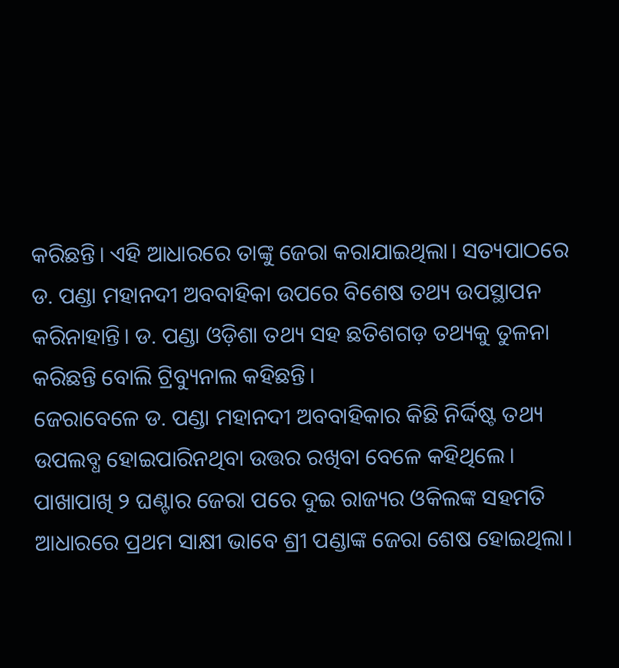କରିଛନ୍ତି। ଏହି ଆଧାରରେ ତାଙ୍କୁ ଜେରା କରାଯାଇଥିଲା। ସତ୍ୟପାଠରେ ଡ. ପଣ୍ଡା ମହାନଦୀ ଅବବାହିକା ଉପରେ ବିଶେଷ ତଥ୍ୟ ଉପସ୍ଥାପନ କରିନାହାନ୍ତି। ଡ. ପଣ୍ଡା ଓଡ଼ିଶା ତଥ୍ୟ ସହ ଛତିଶଗଡ଼ ତଥ୍ୟକୁ ତୁଳନା କରିଛନ୍ତି ବୋଲି ଟ୍ରିବ୍ୟୁନାଲ କହିଛନ୍ତି।
ଜେରାବେଳେ ଡ. ପଣ୍ଡା ମହାନଦୀ ଅବବାହିକାର କିଛି ନିର୍ଦ୍ଦିଷ୍ଟ ତଥ୍ୟ ଉପଲବ୍ଧ ହୋଇପାରିନଥିବା ଉତ୍ତର ରଖିବା ବେଳେ କହିଥିଲେ। ପାଖାପାଖି ୨ ଘଣ୍ଟାର ଜେରା ପରେ ଦୁଇ ରାଜ୍ୟର ଓକିଲଙ୍କ ସହମତି ଆଧାରରେ ପ୍ରଥମ ସାକ୍ଷୀ ଭାବେ ଶ୍ରୀ ପଣ୍ଡାଙ୍କ ଜେରା ଶେଷ ହୋଇଥିଲା।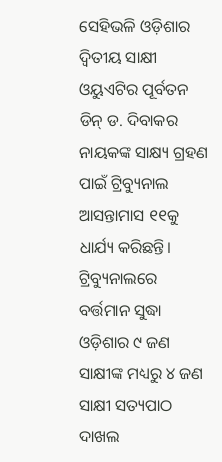ସେହିଭଳି ଓଡ଼ିଶାର ଦ୍ବିତୀୟ ସାକ୍ଷୀ ଓୟୁଏଟିର ପୂର୍ବତନ ଡିନ୍‌ ଡ. ଦିବାକର ନାୟକଙ୍କ ସାକ୍ଷ୍ୟ ଗ୍ରହଣ ପାଇଁ ଟ୍ରିବ୍ୟୁନାଲ ଆସନ୍ତାମାସ ୧୧କୁ ଧାର୍ଯ୍ୟ କରିଛନ୍ତି। ଟ୍ରିବ୍ୟୁନାଲରେ ବର୍ତ୍ତମାନ ସୁଦ୍ଧା ଓଡ଼ିଶାର ୯ ଜଣ ସାକ୍ଷୀଙ୍କ ମଧ୍ୟରୁ ୪ ଜଣ ସାକ୍ଷୀ ସତ୍ୟପାଠ ଦାଖଲ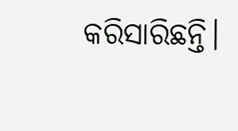କରିସାରିଛନ୍ତି।